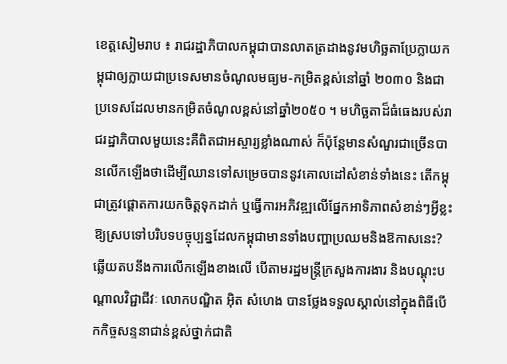ខេត្តសៀមរាប ៖ រាជរដ្ឋាភិបាលកម្ពុជាបានលាតត្រដាងនូវមហិច្ឆតាប្រែក្លាយកម្ពុជាឲ្យក្លាយជាប្រទេសមានចំណូលមធ្យម-កម្រិតខ្ពស់នៅឆ្នាំ ២០៣០ និងជាប្រទេសដែលមានកម្រិតចំណូលខ្ពស់នៅឆ្នាំ២០៥០ ។ មហិច្ឆតាដ៏ធំធេងរបស់រាជរដ្ឋាភិបាលមួយនេះគឺពិតជាអស្ចារ្យខ្លាំងណាស់ ក៏ប៉ុន្តែមានសំណួរជាច្រើនបានលើកឡើងថាដើម្បីឈានទៅសម្រេចបាននូវគោលដៅសំខាន់ទាំងនេះ តើកម្ពុជាត្រូវផ្តោតការយកចិត្តទុកដាក់ ឬធ្វើការអភិវឌ្ឍលើផ្នែកអាទិភាពសំខាន់ៗអ្វីខ្លះ ឱ្យស្របទៅបរិបទបច្ចុប្បន្នដែលកម្ពុជាមានទាំងបញ្ហាប្រឈមនិងឱកាសនេះ?
ឆ្លើយតបនឹងការលើកឡើងខាងលើ បើតាមរដ្ឋមន្ត្រីក្រសួងការងារ និងបណ្តុះបណ្តាលវិជ្ជាជីវៈ លោកបណ្ឌិត អុិត សំហេង បានថ្លែងទទួលស្គាល់នៅក្នុងពិធីបើកកិច្ចសន្ទនាជាន់ខ្ពស់ថ្នាក់ជាតិ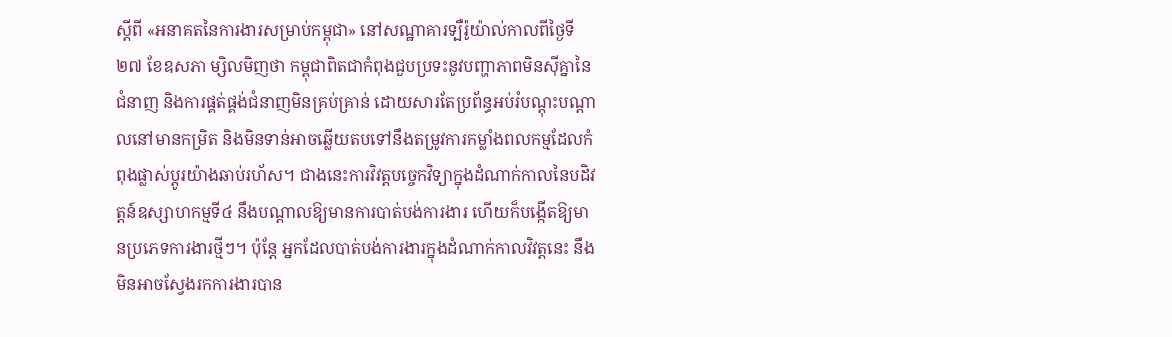ស្តីពី «អនាគតនៃការងារសម្រាប់កម្ពុជា» នៅសណ្ឋាគារទ្បឺរ៉ូយ៉ាល់កាលពីថ្ងៃទី២៧ ខែឧសភា ម្សិលមិញថា កម្ពុជាពិតជាកំពុងជួបប្រទះនូវបញ្ហាភាពមិនស៊ីគ្នានៃជំនាញ និងការផ្គត់ផ្គង់ជំនាញមិនគ្រប់គ្រាន់ ដោយសារតែប្រព័ន្ធអប់រំបណ្តុះបណ្តាលនៅមានកម្រិត និងមិនទាន់អាចឆ្លើយតបទៅនឹងតម្រូវការកម្លាំងពលកម្មដែលកំពុងផ្លាស់ប្តូរយ៉ាងឆាប់រហ័ស។ ជាងនេះការវិវត្តបច្ចេកវិទ្យាក្នុងដំណាក់កាលនៃបដិវត្តន៍ឧស្សាហកម្មទី៤ នឹងបណ្តាលឱ្យមានការបាត់បង់ការងារ ហើយក៏បង្កើតឱ្យមានប្រភេទការងារថ្មីៗ។ ប៉ុន្តែ អ្នកដែលបាត់បង់ការងារក្នុងដំណាក់កាលវិវត្តនេះ នឹងមិនអាចស្វែងរកការងារបាន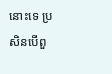នោះទេ ប្រសិនបើពួ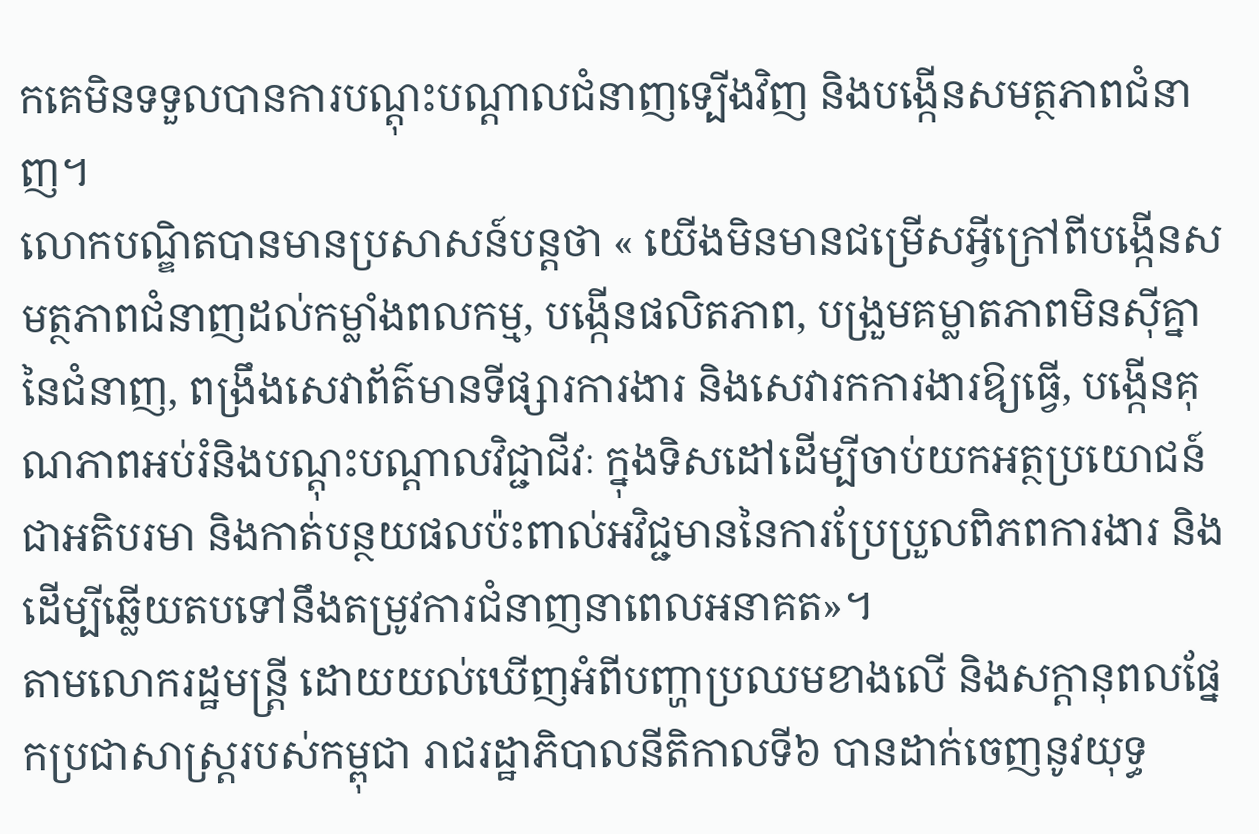កគេមិនទទួលបានការបណ្តុះបណ្តាលជំនាញទ្បើងវិញ និងបង្កើនសមត្ថភាពជំនាញ។
លោកបណ្ឌិតបានមានប្រសាសន៍បន្តថា « យើងមិនមានជម្រើសអ្វីក្រៅពីបង្កើនសមត្ថភាពជំនាញដល់កម្លាំងពលកម្ម, បង្កើនផលិតភាព, បង្រួមគម្លាតភាពមិនស៊ីគ្នានៃជំនាញ, ពង្រឹងសេវាព័ត៌មានទីផ្សារការងារ និងសេវារកការងារឱ្យធ្វើ, បង្កើនគុណភាពអប់រំនិងបណ្តុះបណ្តាលវិជ្ជាជីវៈ ក្នុងទិសដៅដើម្បីចាប់យកអត្ថប្រយោជន៍ជាអតិបរមា និងកាត់បន្ថយផលប៉ះពាល់អវិជ្ជមាននៃការប្រែប្រួលពិភពការងារ និងដើម្បីឆ្លើយតបទៅនឹងតម្រូវការជំនាញនាពេលអនាគត»។
តាមលោករដ្ឋមន្ត្រី ដោយយល់ឃើញអំពីបញ្ហាប្រឈមខាងលើ និងសក្តានុពលផ្នែកប្រជាសាស្ត្ររបស់កម្ពុជា រាជរដ្ឋាភិបាលនីតិកាលទី៦ បានដាក់ចេញនូវយុទ្ធ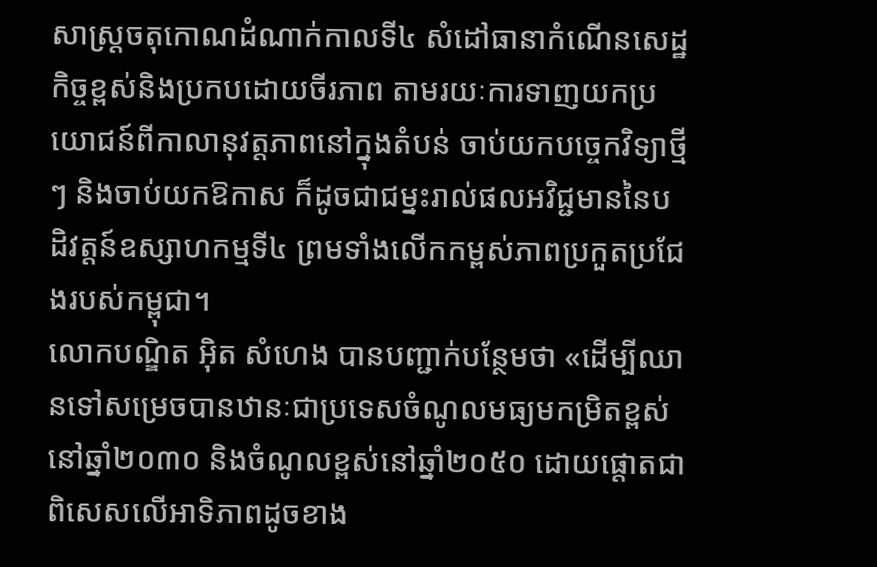សាស្ត្រចតុកោណដំណាក់កាលទី៤ សំដៅធានាកំណើនសេដ្ឋកិច្ចខ្ពស់និងប្រកបដោយចីរភាព តាមរយៈការទាញយកប្រយោជន៍ពីកាលានុវត្តភាពនៅក្នុងតំបន់ ចាប់យកបច្ចេកវិទ្យាថ្មីៗ និងចាប់យកឱកាស ក៏ដូចជាជម្នះរាល់ផលអវិជ្ជមាននៃបដិវត្តន៍ឧស្សាហកម្មទី៤ ព្រមទាំងលើកកម្ពស់ភាពប្រកួតប្រជែងរបស់កម្ពុជា។
លោកបណ្ឌិត អុិត សំហេង បានបញ្ជាក់បន្ថែមថា «ដើម្បីឈានទៅសម្រេចបានឋានៈជាប្រទេសចំណូលមធ្យមកម្រិតខ្ពស់នៅឆ្នាំ២០៣០ និងចំណូលខ្ពស់នៅឆ្នាំ២០៥០ ដោយផ្តោតជាពិសេសលើអាទិភាពដូចខាង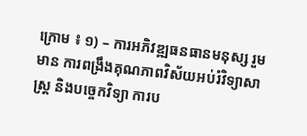ក្រោម ៖ ១) – ការអភិវឌ្ឍធនធានមនុស្ស រួមមាន ការពង្រឹងគុណភាពវិស័យអប់រំវិទ្យាសាស្ត្រ និងបច្ចេកវិទ្យា ការប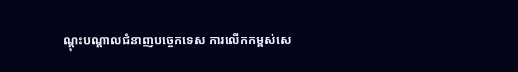ណ្តុះបណ្តាលជំនាញបច្ចេកទេស ការលើកកម្ពស់សេ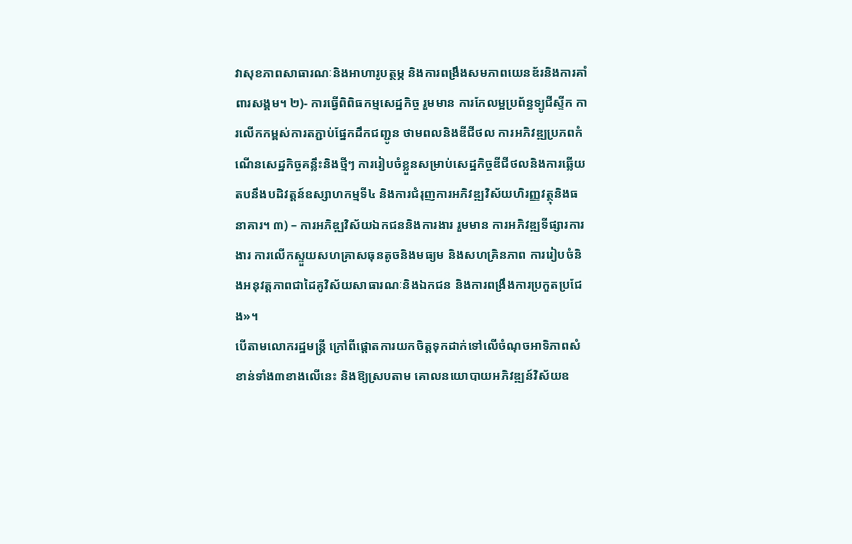វាសុខភាពសាធារណៈនិងអាហារូបត្ថម្ភ និងការពង្រឹងសមភាពយេនឌ័រនិងការគាំពារសង្គម។ ២)- ការធ្វើពិពិធកម្មសេដ្ឋកិច្ច រួមមាន ការកែលម្អប្រព័ន្ធទ្បូជីស្ទីក ការលើកកម្ពស់ការតភ្ជាប់ផ្នែកដឹកជញ្ជូន ថាមពលនិងឌីជីថល ការអភិវឌ្ឍប្រភពកំណើនសេដ្ឋកិច្ចគន្លឹះនិងថ្មីៗ ការរៀបចំខ្លួនសម្រាប់សេដ្ឋកិច្ចឌីជីថលនិងការឆ្លើយតបនឹងបដិវត្តន៍ឧស្សាហកម្មទី៤ និងការជំរុញការអភិវឌ្ឍវិស័យហិរញ្ញវត្ថុនិងធនាគារ។ ៣) – ការអភិឌ្ឍវិស័យឯកជននិងការងារ រួមមាន ការអភិវឌ្ឍទីផ្សារការងារ ការលើកស្ទួយសហគ្រាសធុនតូចនិងមធ្យម និងសហគ្រិនភាព ការរៀបចំនិងអនុវត្តភាពជាដៃគូវិស័យសាធារណៈនិងឯកជន និងការពង្រឹងការប្រកួតប្រជែង»។
បើតាមលោករដ្ឋមន្ត្រី ក្រៅពីផ្តោតការយកចិត្តទុកដាក់ទៅលើចំណុចអាទិភាពសំខាន់ទាំង៣ខាងលើនេះ និងឱ្យស្របតាម គោលនយោបាយអភិវឌ្ឍន៍វិស័យឧ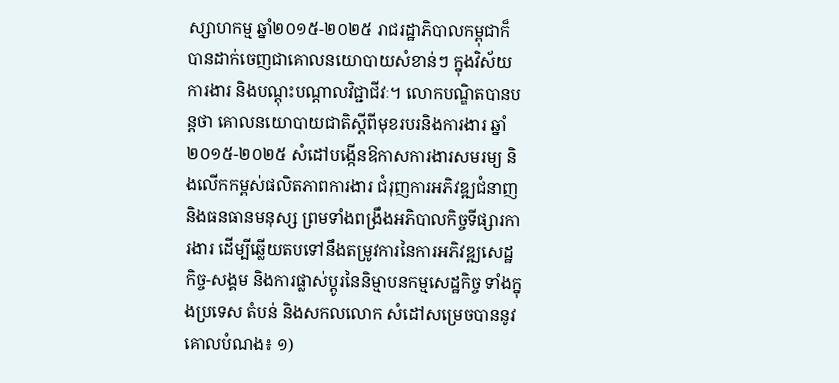ស្សាហកម្ម ឆ្នាំ២០១៥-២០២៥ រាជរដ្ឋាភិបាលកម្ពុជាក៏បានដាក់ចេញជាគោលនយោបាយសំខាន់ៗ ក្នុងវិស័យការងារ និងបណ្តុះបណ្តាលវិជ្ជាជីវៈ។ លោកបណ្ឌិតបានបន្តថា គោលនយោបាយជាតិស្តីពីមុខរបរនិងការងារ ឆ្នាំ២០១៥-២០២៥ សំដៅបង្កើនឱកាសការងារសមរម្យ និងលើកកម្ពស់ផលិតភាពការងារ ជំរុញការអភិវឌ្ឍជំនាញនិងធនធានមនុស្ស ព្រមទាំងពង្រឹងអភិបាលកិច្ចទីផ្សារការងារ ដើម្បីឆ្លើយតបទៅនឹងតម្រូវការនៃការអភិវឌ្ឍសេដ្ឋកិច្ច-សង្គម និងការផ្លាស់ប្តូរនៃនិម្មាបនកម្មសេដ្ឋកិច្ច ទាំងក្នុងប្រទេស តំបន់ និងសកលលោក សំដៅសម្រេចបាននូវគោលបំណង៖ ១)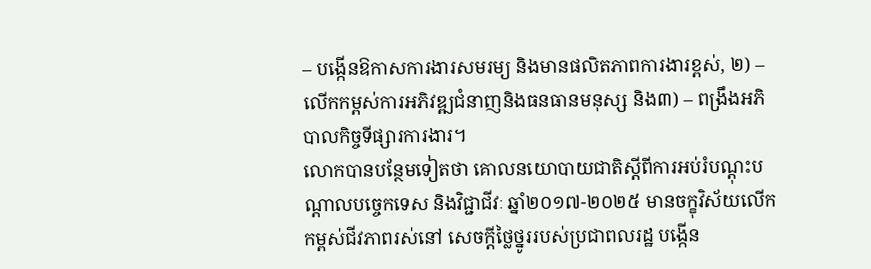– បង្កើនឱកាសការងារសមរម្យ និងមានផលិតភាពការងារខ្ពស់, ២) – លើកកម្ពស់ការអភិវឌ្ឍជំនាញនិងធនធានមនុស្ស និង៣) – ពង្រឹងអភិបាលកិច្ចទីផ្សារការងារ។
លោកបានបន្ថែមទៀតថា គោលនយោបាយជាតិស្តីពីការអប់រំបណ្តុះបណ្តាលបច្ចេកទេស និងវិជ្ជាជីវៈ ឆ្នាំ២០១៧-២០២៥ មានចក្ខុវិស័យលើកកម្ពស់ជីវភាពរស់នៅ សេចក្តីថ្លៃថ្នូររបស់ប្រជាពលរដ្ឋ បង្កើន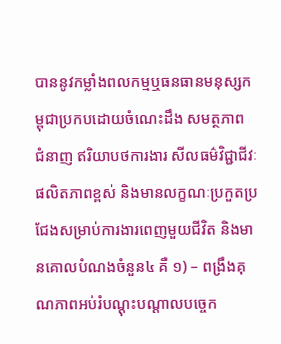បាននូវកម្លាំងពលកម្មឬធនធានមនុស្សកម្ពុជាប្រកបដោយចំណេះដឹង សមត្ថភាព ជំនាញ ឥរិយាបថការងារ សីលធម៌វិជ្ជាជីវៈផលិតភាពខ្ពស់ និងមានលក្ខណៈប្រកួតប្រជែងសម្រាប់ការងារពេញមួយជីវិត និងមានគោលបំណងចំនួន៤ គឺ ១) – ពង្រឹងគុណភាពអប់រំបណ្តុះបណ្តាលបច្ចេក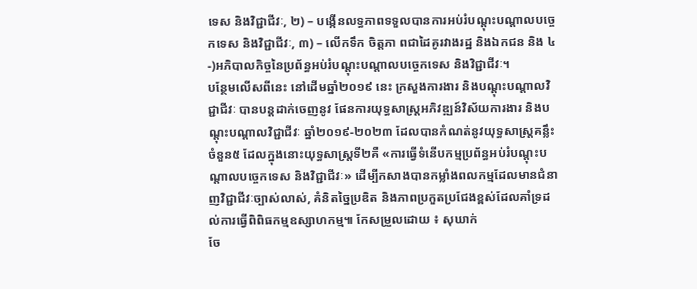ទេស និងវិជ្ជាជីវៈ, ២) – បង្កើនលទ្ធភាពទទួលបានការអប់រំបណ្តុះបណ្តាលបច្ចេកទេស និងវិជ្ជាជីវៈ, ៣) – លើកទឹក ចិត្តភា ពជាដៃគូរវាងរដ្ឋ និងឯកជន និង ៤-)អភិបាលកិច្ចនៃប្រព័ន្ធអប់រំបណ្តុះបណ្តាលបច្ចេកទេស និងវិជ្ជាជីវៈ។
បន្ថែមលើសពីនេះ នៅដើមឆ្នាំ២០១៩ នេះ ក្រសួងការងារ និងបណ្តុះបណ្តាលវិជ្ជាជីវៈ បានបន្តដាក់ចេញនូវ ផែនការយុទ្ធសាស្ត្រអភិវឌ្ឍន៍វិស័យការងារ និងបណ្តុះបណ្តាលវិជ្ជាជីវៈ ឆ្នាំ២០១៩-២០២៣ ដែលបានកំណត់នូវយុទ្ធសាស្ត្រគន្លឹះចំនួន៥ ដែលក្នុងនោះយុទ្ធសាស្ត្រទី២គឺ «ការធ្វើទំនើបកម្មប្រព័ន្ធអប់រំបណ្តុះបណ្តាលបច្ចេកទេស និងវិជ្ជាជីវៈ» ដើម្បីកសាងបានកម្លាំងពលកម្មដែលមានជំនាញវិជ្ជាជីវៈច្បាស់លាស់, គំនិតច្នៃប្រឌិត និងភាពប្រកួតប្រជែងខ្ពស់ដែលគាំទ្រដល់ការធ្វើពិពិធកម្មឧស្សាហកម្ម៕ កែសម្រួលដោយ ៖ សុឃាក់
ចែ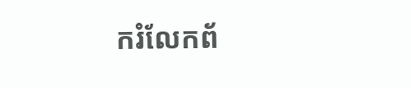ករំលែកព័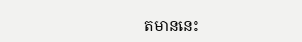តមាននេះ